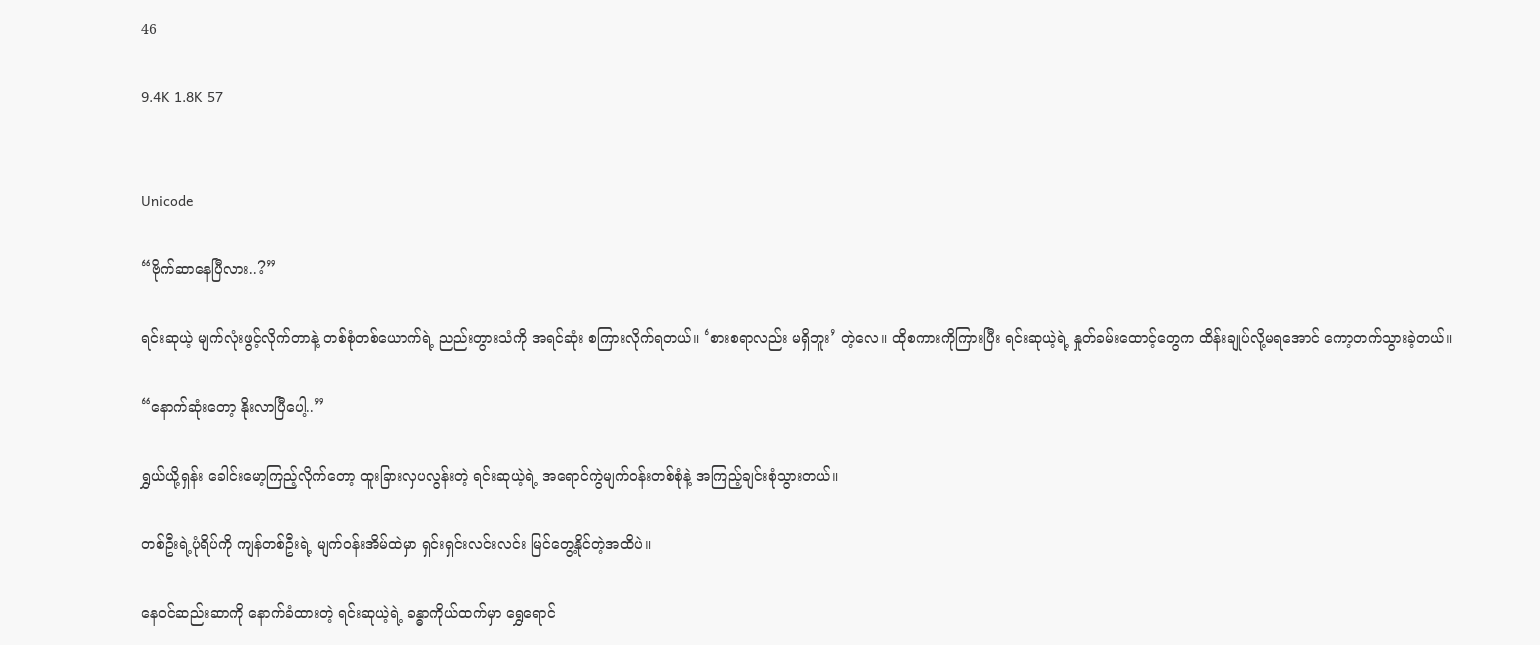46

9.4K 1.8K 57


Unicode

“ဗိုက်ဆာနေပြီလား..?”

ရင်းဆုယဲ့ မျက်လုံးဖွင့်လိုက်တာနဲ့ တစ်စုံတစ်ယောက်ရဲ့ ညည်းတွားသံကို အရင်ဆုံး စကြားလိုက်ရတယ်။ ‘စားစရာလည်း မရှိဘူး’ တဲ့လေ။ ထိုစကားကိုကြားပြီး ရင်းဆုယဲ့ရဲ့ နှုတ်ခမ်းထောင့်တွေက ထိန်းချုပ်လို့မရအောင် ကော့တက်သွားခဲ့တယ်။

“နောက်ဆုံးတော့ နိုးလာပြီပေါ့..”

ရွှယ်ယို့ရှန်း ခေါင်းမော့ကြည့်လိုက်တော့ ထူးခြားလှပလွန်းတဲ့ ရင်းဆုယဲ့ရဲ့ အရောင်ကွဲမျက်ဝန်းတစ်စုံနဲ့ အကြည့်ချင်းစုံသွားတယ်။

တစ်ဦးရဲ့ပုံရိပ်ကို ကျန်တစ်ဦးရဲ့ မျက်ဝန်းအိမ်ထဲမှာ ရှင်းရှင်းလင်းလင်း မြင်တွေ့နိုင်တဲ့အထိပဲ။

နေဝင်ဆည်းဆာကို နောက်ခံထားတဲ့ ရင်းဆုယဲ့ရဲ့ ခန္ဓာကိုယ်ထက်မှာ ရွှေရောင်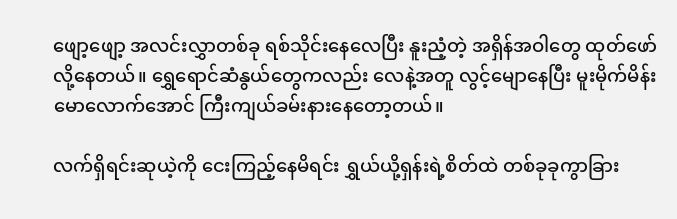ဖျော့ဖျော့ အလင်းလွှာတစ်ခု ရစ်သိုင်းနေလေပြီး နူးညံ့တဲ့ အရှိန်အဝါတွေ ထုတ်ဖော်လို့နေတယ်။ ရွှေရောင်ဆံနွယ်တွေကလည်း လေနဲ့အတူ လွင့်မျောနေပြီး မူးမိုက်မိန်းမောလောက်အောင် ကြီးကျယ်ခမ်းနားနေတော့တယ်။

လက်ရှိရင်းဆုယဲ့ကို ငေးကြည့်နေမိရင်း ရွှယ်ယို့ရှန်းရဲ့စိတ်ထဲ တစ်ခုခုကွာခြား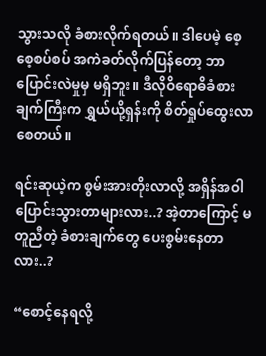သွားသလို ခံစားလိုက်ရတယ်။ ဒါပေမဲ့ စေ့စေ့စပ်စပ် အကဲခတ်လိုက်ပြန်တော့ ဘာပြောင်းလဲမှုမှ မရှိဘူး။ ဒီလိုဝိရောဓိခံစားချက်ကြီးက ရွှယ်ယို့ရှန်းကို စိတ်ရှုပ်ထွေးလာစေတယ်။

ရင်းဆုယဲ့က စွမ်းအားတိုးလာလို့ အရှိန်အဝါပြောင်းသွားတာများလား..? အဲ့တာကြောင့် မတူညီတဲ့ ခံစားချက်တွေ ပေးစွမ်းနေတာလား..?

“စောင့်နေရလို့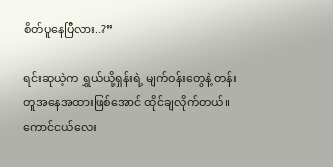စိတ်ပူနေပြီလား..?”

ရင်းဆုယဲ့က ရွှယ်ယို့ရှန်းရဲ့ မျက်ဝန်းတွေနဲ့ တန်းတူအနေအထားဖြစ်အောင် ထိုင်ချလိုက်တယ်။ ကောင်ငယ်လေး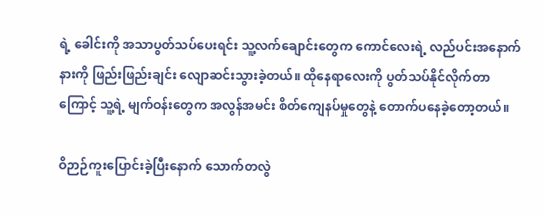ရဲ့ ခေါင်းကို အသာပွတ်သပ်ပေးရင်း သူ့လက်ချောင်းတွေက ကောင်လေးရဲ့ လည်ပင်းအနောက်နားကို ဖြည်းဖြည်းချင်း လျောဆင်းသွားခဲ့တယ်။ ထိုနေရာလေးကို ပွတ်သပ်နိုင်လိုက်တာကြောင့် သူ့ရဲ့ မျက်ဝန်းတွေက အလွန်အမင်း စိတ်ကျေနပ်မှုတွေနဲ့ တောက်ပနေခဲ့တော့တယ်။

ဝိဉာဉ်ကူးပြောင်းခဲ့ပြီးနောက် သောက်တလွဲ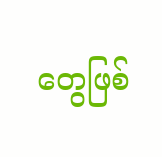တွေဖြစ်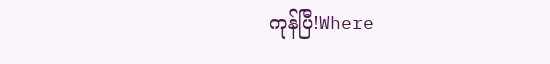ကုန်ပြီ!Where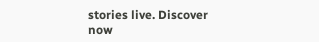stories live. Discover now